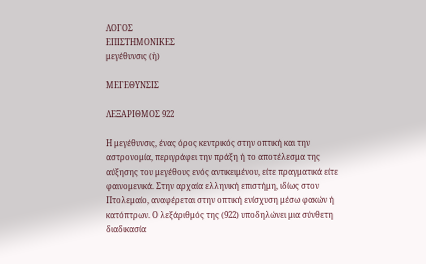ΛΟΓΟΣ
ΕΠΙΣΤΗΜΟΝΙΚΕΣ
μεγέθυνσις (ἡ)

ΜΕΓΕΘΥΝΣΙΣ

ΛΕΞΑΡΙΘΜΟΣ 922

Η μεγέθυνσις, ένας όρος κεντρικός στην οπτική και την αστρονομία, περιγράφει την πράξη ή το αποτέλεσμα της αύξησης του μεγέθους ενός αντικειμένου, είτε πραγματικά είτε φαινομενικά. Στην αρχαία ελληνική επιστήμη, ιδίως στον Πτολεμαίο, αναφέρεται στην οπτική ενίσχυση μέσω φακών ή κατόπτρων. Ο λεξάριθμός της (922) υποδηλώνει μια σύνθετη διαδικασία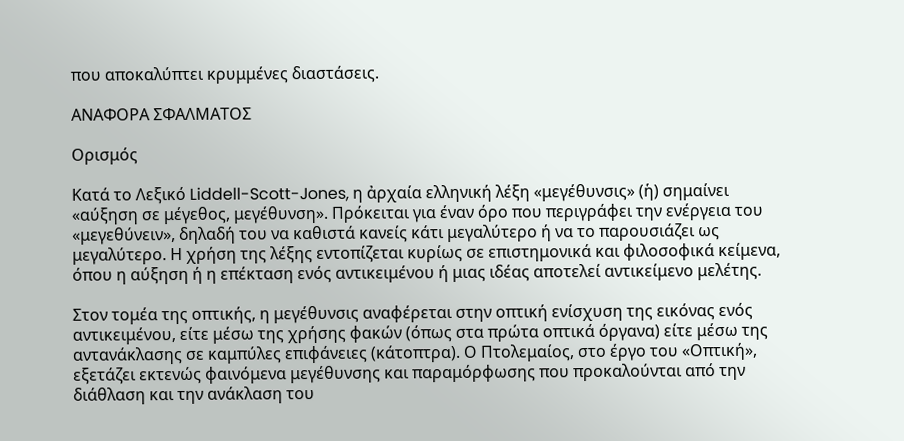που αποκαλύπτει κρυμμένες διαστάσεις.

ΑΝΑΦΟΡΑ ΣΦΑΛΜΑΤΟΣ

Ορισμός

Κατά το Λεξικό Liddell-Scott-Jones, η ἀρχαία ελληνική λέξη «μεγέθυνσις» (ἡ) σημαίνει «αύξηση σε μέγεθος, μεγέθυνση». Πρόκειται για έναν όρο που περιγράφει την ενέργεια του «μεγεθύνειν», δηλαδή του να καθιστά κανείς κάτι μεγαλύτερο ή να το παρουσιάζει ως μεγαλύτερο. Η χρήση της λέξης εντοπίζεται κυρίως σε επιστημονικά και φιλοσοφικά κείμενα, όπου η αύξηση ή η επέκταση ενός αντικειμένου ή μιας ιδέας αποτελεί αντικείμενο μελέτης.

Στον τομέα της οπτικής, η μεγέθυνσις αναφέρεται στην οπτική ενίσχυση της εικόνας ενός αντικειμένου, είτε μέσω της χρήσης φακών (όπως στα πρώτα οπτικά όργανα) είτε μέσω της αντανάκλασης σε καμπύλες επιφάνειες (κάτοπτρα). Ο Πτολεμαίος, στο έργο του «Οπτική», εξετάζει εκτενώς φαινόμενα μεγέθυνσης και παραμόρφωσης που προκαλούνται από την διάθλαση και την ανάκλαση του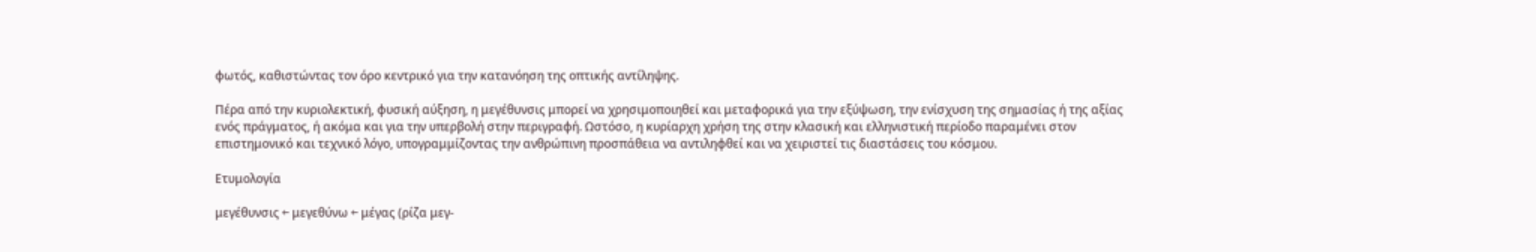φωτός, καθιστώντας τον όρο κεντρικό για την κατανόηση της οπτικής αντίληψης.

Πέρα από την κυριολεκτική, φυσική αύξηση, η μεγέθυνσις μπορεί να χρησιμοποιηθεί και μεταφορικά για την εξύψωση, την ενίσχυση της σημασίας ή της αξίας ενός πράγματος, ή ακόμα και για την υπερβολή στην περιγραφή. Ωστόσο, η κυρίαρχη χρήση της στην κλασική και ελληνιστική περίοδο παραμένει στον επιστημονικό και τεχνικό λόγο, υπογραμμίζοντας την ανθρώπινη προσπάθεια να αντιληφθεί και να χειριστεί τις διαστάσεις του κόσμου.

Ετυμολογία

μεγέθυνσις ← μεγεθύνω ← μέγας (ρίζα μεγ-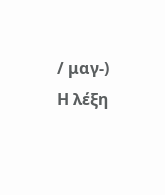/ μαγ-)
Η λέξη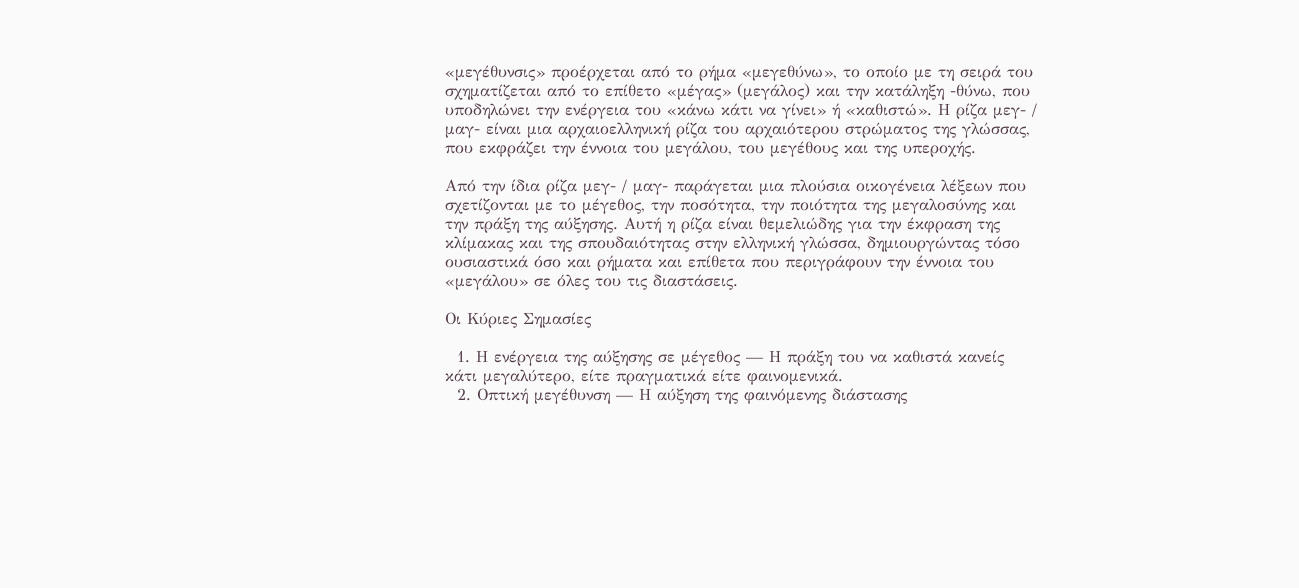«μεγέθυνσις» προέρχεται από το ρήμα «μεγεθύνω», το οποίο με τη σειρά του σχηματίζεται από το επίθετο «μέγας» (μεγάλος) και την κατάληξη -θύνω, που υποδηλώνει την ενέργεια του «κάνω κάτι να γίνει» ή «καθιστώ». Η ρίζα μεγ- / μαγ- είναι μια αρχαιοελληνική ρίζα του αρχαιότερου στρώματος της γλώσσας, που εκφράζει την έννοια του μεγάλου, του μεγέθους και της υπεροχής.

Από την ίδια ρίζα μεγ- / μαγ- παράγεται μια πλούσια οικογένεια λέξεων που σχετίζονται με το μέγεθος, την ποσότητα, την ποιότητα της μεγαλοσύνης και την πράξη της αύξησης. Αυτή η ρίζα είναι θεμελιώδης για την έκφραση της κλίμακας και της σπουδαιότητας στην ελληνική γλώσσα, δημιουργώντας τόσο ουσιαστικά όσο και ρήματα και επίθετα που περιγράφουν την έννοια του «μεγάλου» σε όλες του τις διαστάσεις.

Οι Κύριες Σημασίες

  1. Η ενέργεια της αύξησης σε μέγεθος — Η πράξη του να καθιστά κανείς κάτι μεγαλύτερο, είτε πραγματικά είτε φαινομενικά.
  2. Οπτική μεγέθυνση — Η αύξηση της φαινόμενης διάστασης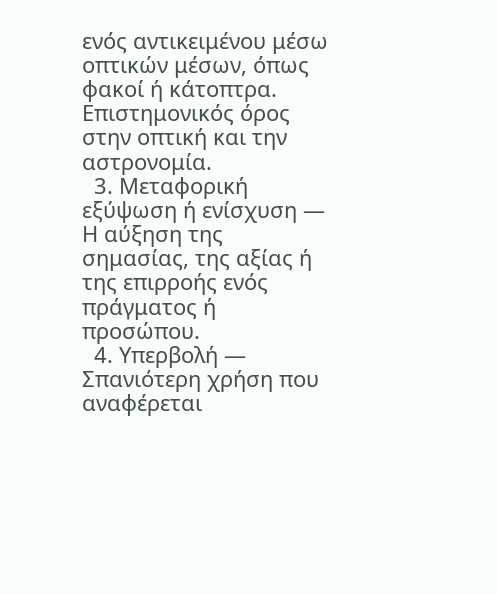ενός αντικειμένου μέσω οπτικών μέσων, όπως φακοί ή κάτοπτρα. Επιστημονικός όρος στην οπτική και την αστρονομία.
  3. Μεταφορική εξύψωση ή ενίσχυση — Η αύξηση της σημασίας, της αξίας ή της επιρροής ενός πράγματος ή προσώπου.
  4. Υπερβολή — Σπανιότερη χρήση που αναφέρεται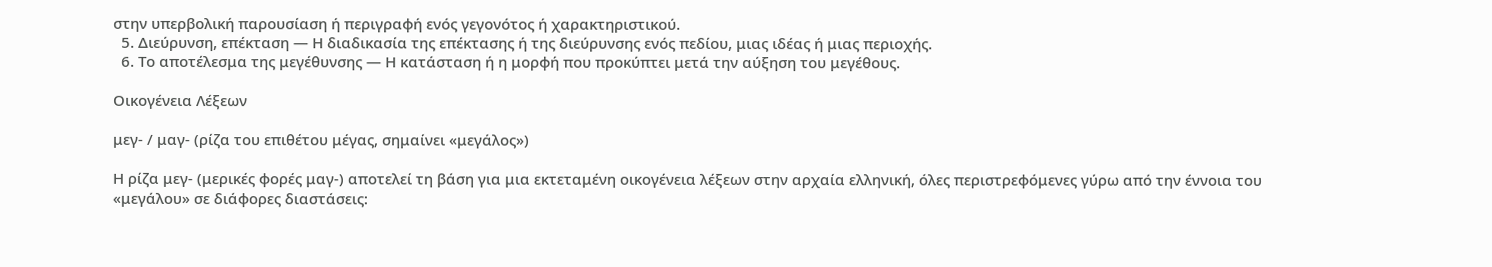στην υπερβολική παρουσίαση ή περιγραφή ενός γεγονότος ή χαρακτηριστικού.
  5. Διεύρυνση, επέκταση — Η διαδικασία της επέκτασης ή της διεύρυνσης ενός πεδίου, μιας ιδέας ή μιας περιοχής.
  6. Το αποτέλεσμα της μεγέθυνσης — Η κατάσταση ή η μορφή που προκύπτει μετά την αύξηση του μεγέθους.

Οικογένεια Λέξεων

μεγ- / μαγ- (ρίζα του επιθέτου μέγας, σημαίνει «μεγάλος»)

Η ρίζα μεγ- (μερικές φορές μαγ-) αποτελεί τη βάση για μια εκτεταμένη οικογένεια λέξεων στην αρχαία ελληνική, όλες περιστρεφόμενες γύρω από την έννοια του «μεγάλου» σε διάφορες διαστάσεις: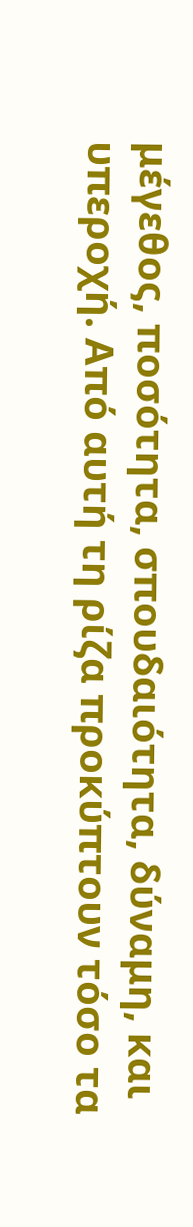μέγεθος, ποσότητα, σπουδαιότητα, δύναμη, και υπεροχή. Από αυτή τη ρίζα προκύπτουν τόσο τα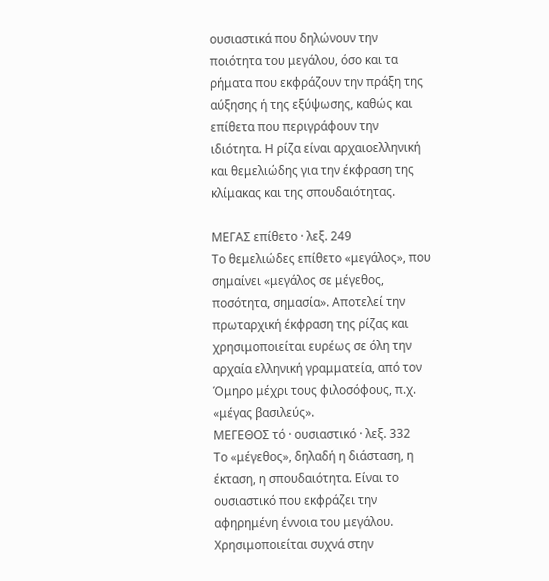ουσιαστικά που δηλώνουν την ποιότητα του μεγάλου, όσο και τα ρήματα που εκφράζουν την πράξη της αύξησης ή της εξύψωσης, καθώς και επίθετα που περιγράφουν την ιδιότητα. Η ρίζα είναι αρχαιοελληνική και θεμελιώδης για την έκφραση της κλίμακας και της σπουδαιότητας.

ΜΕΓΑΣ επίθετο · λεξ. 249
Το θεμελιώδες επίθετο «μεγάλος», που σημαίνει «μεγάλος σε μέγεθος, ποσότητα, σημασία». Αποτελεί την πρωταρχική έκφραση της ρίζας και χρησιμοποιείται ευρέως σε όλη την αρχαία ελληνική γραμματεία, από τον Όμηρο μέχρι τους φιλοσόφους, π.χ. «μέγας βασιλεύς».
ΜΕΓΕΘΟΣ τό · ουσιαστικό · λεξ. 332
Το «μέγεθος», δηλαδή η διάσταση, η έκταση, η σπουδαιότητα. Είναι το ουσιαστικό που εκφράζει την αφηρημένη έννοια του μεγάλου. Χρησιμοποιείται συχνά στην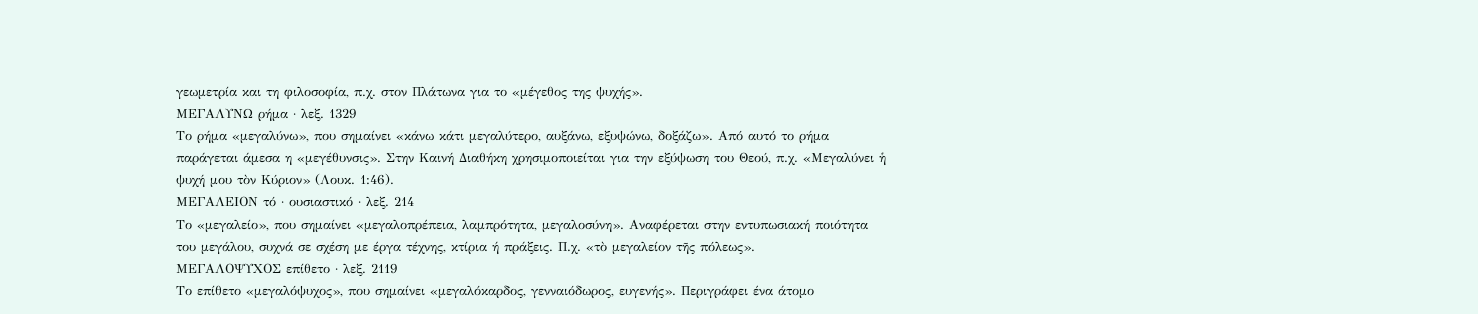γεωμετρία και τη φιλοσοφία, π.χ. στον Πλάτωνα για το «μέγεθος της ψυχής».
ΜΕΓΑΛΥΝΩ ρήμα · λεξ. 1329
Το ρήμα «μεγαλύνω», που σημαίνει «κάνω κάτι μεγαλύτερο, αυξάνω, εξυψώνω, δοξάζω». Από αυτό το ρήμα παράγεται άμεσα η «μεγέθυνσις». Στην Καινή Διαθήκη χρησιμοποιείται για την εξύψωση του Θεού, π.χ. «Μεγαλύνει ἡ ψυχή μου τὸν Κύριον» (Λουκ. 1:46).
ΜΕΓΑΛΕΙΟΝ τό · ουσιαστικό · λεξ. 214
Το «μεγαλείο», που σημαίνει «μεγαλοπρέπεια, λαμπρότητα, μεγαλοσύνη». Αναφέρεται στην εντυπωσιακή ποιότητα του μεγάλου, συχνά σε σχέση με έργα τέχνης, κτίρια ή πράξεις. Π.χ. «τὸ μεγαλείον τῆς πόλεως».
ΜΕΓΑΛΟΨΥΧΟΣ επίθετο · λεξ. 2119
Το επίθετο «μεγαλόψυχος», που σημαίνει «μεγαλόκαρδος, γενναιόδωρος, ευγενής». Περιγράφει ένα άτομο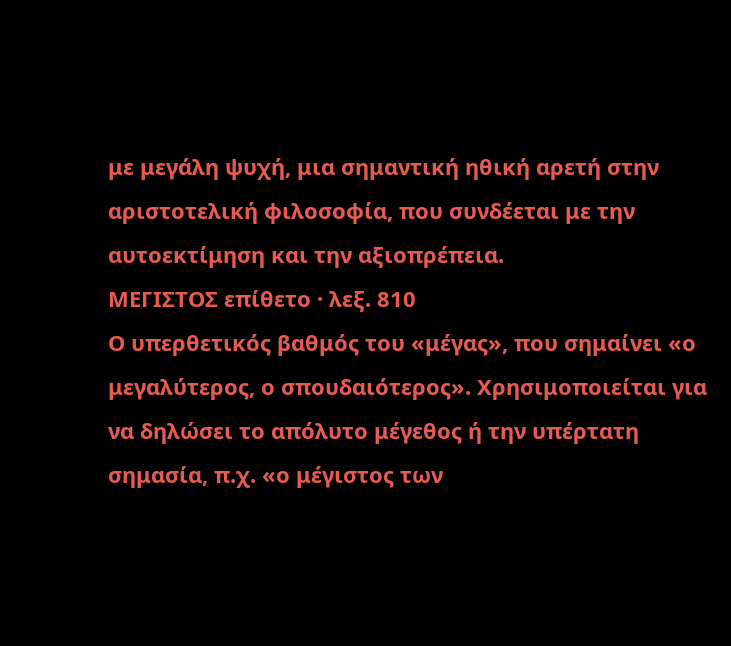με μεγάλη ψυχή, μια σημαντική ηθική αρετή στην αριστοτελική φιλοσοφία, που συνδέεται με την αυτοεκτίμηση και την αξιοπρέπεια.
ΜΕΓΙΣΤΟΣ επίθετο · λεξ. 810
Ο υπερθετικός βαθμός του «μέγας», που σημαίνει «ο μεγαλύτερος, ο σπουδαιότερος». Χρησιμοποιείται για να δηλώσει το απόλυτο μέγεθος ή την υπέρτατη σημασία, π.χ. «ο μέγιστος των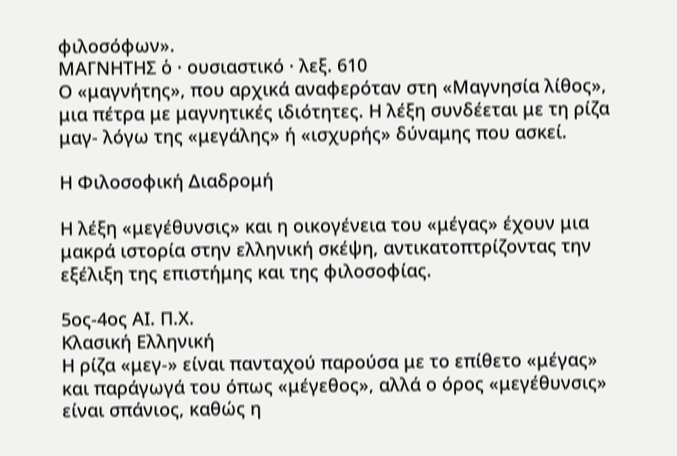φιλοσόφων».
ΜΑΓΝΗΤΗΣ ὁ · ουσιαστικό · λεξ. 610
Ο «μαγνήτης», που αρχικά αναφερόταν στη «Μαγνησία λίθος», μια πέτρα με μαγνητικές ιδιότητες. Η λέξη συνδέεται με τη ρίζα μαγ- λόγω της «μεγάλης» ή «ισχυρής» δύναμης που ασκεί.

Η Φιλοσοφική Διαδρομή

Η λέξη «μεγέθυνσις» και η οικογένεια του «μέγας» έχουν μια μακρά ιστορία στην ελληνική σκέψη, αντικατοπτρίζοντας την εξέλιξη της επιστήμης και της φιλοσοφίας.

5ος-4ος ΑΙ. Π.Χ.
Κλασική Ελληνική
Η ρίζα «μεγ-» είναι πανταχού παρούσα με το επίθετο «μέγας» και παράγωγά του όπως «μέγεθος», αλλά ο όρος «μεγέθυνσις» είναι σπάνιος, καθώς η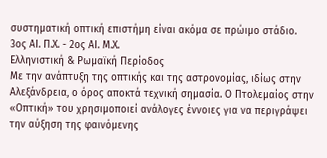συστηματική οπτική επιστήμη είναι ακόμα σε πρώιμο στάδιο.
3ος ΑΙ. Π.Χ. - 2ος ΑΙ. Μ.Χ.
Ελληνιστική & Ρωμαϊκή Περίοδος
Με την ανάπτυξη της οπτικής και της αστρονομίας, ιδίως στην Αλεξάνδρεια, ο όρος αποκτά τεχνική σημασία. Ο Πτολεμαίος στην «Οπτική» του χρησιμοποιεί ανάλογες έννοιες για να περιγράψει την αύξηση της φαινόμενης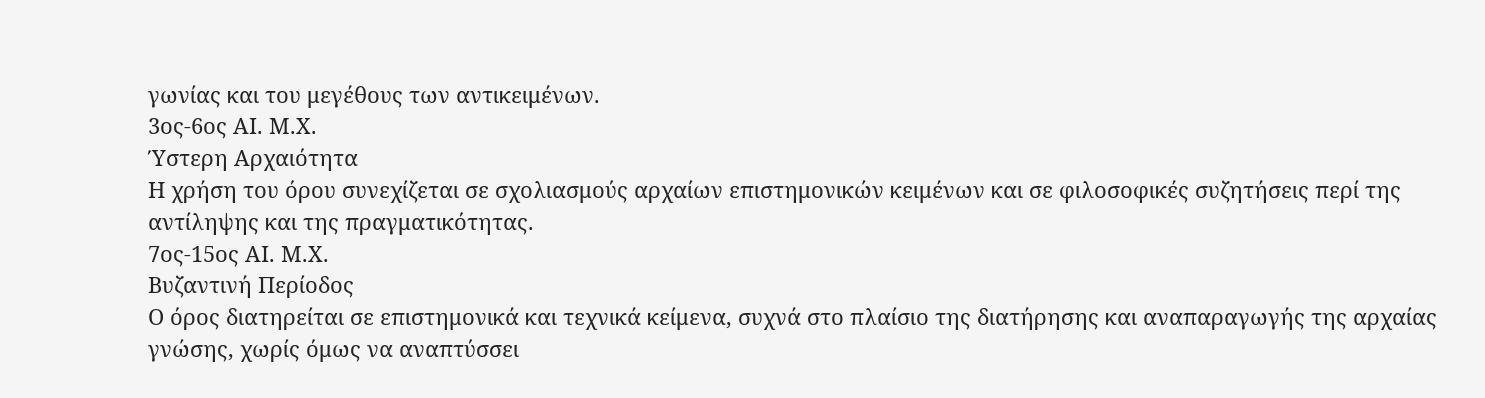γωνίας και του μεγέθους των αντικειμένων.
3ος-6ος ΑΙ. Μ.Χ.
Ύστερη Αρχαιότητα
Η χρήση του όρου συνεχίζεται σε σχολιασμούς αρχαίων επιστημονικών κειμένων και σε φιλοσοφικές συζητήσεις περί της αντίληψης και της πραγματικότητας.
7ος-15ος ΑΙ. Μ.Χ.
Βυζαντινή Περίοδος
Ο όρος διατηρείται σε επιστημονικά και τεχνικά κείμενα, συχνά στο πλαίσιο της διατήρησης και αναπαραγωγής της αρχαίας γνώσης, χωρίς όμως να αναπτύσσει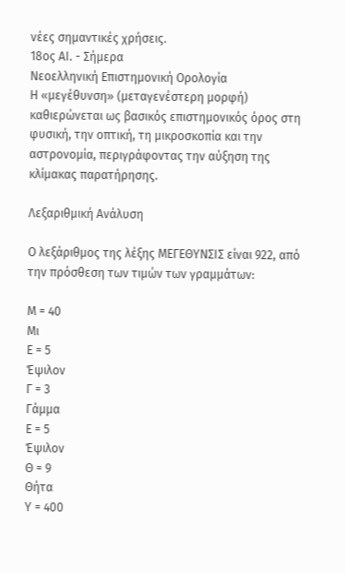νέες σημαντικές χρήσεις.
18ος ΑΙ. - Σήμερα
Νεοελληνική Επιστημονική Ορολογία
Η «μεγέθυνση» (μεταγενέστερη μορφή) καθιερώνεται ως βασικός επιστημονικός όρος στη φυσική, την οπτική, τη μικροσκοπία και την αστρονομία, περιγράφοντας την αύξηση της κλίμακας παρατήρησης.

Λεξαριθμική Ανάλυση

Ο λεξάριθμος της λέξης ΜΕΓΕΘΥΝΣΙΣ είναι 922, από την πρόσθεση των τιμών των γραμμάτων:

Μ = 40
Μι
Ε = 5
Έψιλον
Γ = 3
Γάμμα
Ε = 5
Έψιλον
Θ = 9
Θήτα
Υ = 400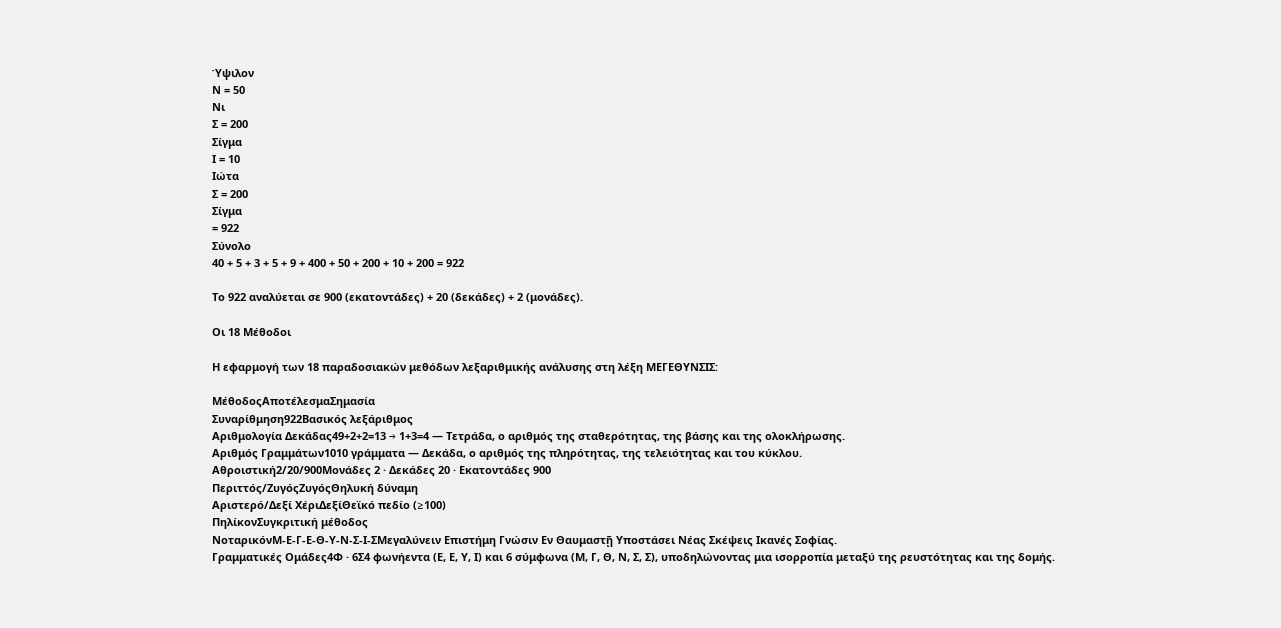Ύψιλον
Ν = 50
Νι
Σ = 200
Σίγμα
Ι = 10
Ιώτα
Σ = 200
Σίγμα
= 922
Σύνολο
40 + 5 + 3 + 5 + 9 + 400 + 50 + 200 + 10 + 200 = 922

Το 922 αναλύεται σε 900 (εκατοντάδες) + 20 (δεκάδες) + 2 (μονάδες).

Οι 18 Μέθοδοι

Η εφαρμογή των 18 παραδοσιακών μεθόδων λεξαριθμικής ανάλυσης στη λέξη ΜΕΓΕΘΥΝΣΙΣ:

ΜέθοδοςΑποτέλεσμαΣημασία
Συναρίθμηση922Βασικός λεξάριθμος
Αριθμολογία Δεκάδας49+2+2=13 → 1+3=4 — Τετράδα, ο αριθμός της σταθερότητας, της βάσης και της ολοκλήρωσης.
Αριθμός Γραμμάτων1010 γράμματα — Δεκάδα, ο αριθμός της πληρότητας, της τελειότητας και του κύκλου.
Αθροιστική2/20/900Μονάδες 2 · Δεκάδες 20 · Εκατοντάδες 900
Περιττός/ΖυγόςΖυγόςΘηλυκή δύναμη
Αριστερό/Δεξί ΧέριΔεξίΘεϊκό πεδίο (≥100)
ΠηλίκονΣυγκριτική μέθοδος
ΝοταρικόνΜ-Ε-Γ-Ε-Θ-Υ-Ν-Σ-Ι-ΣΜεγαλύνειν Επιστήμη Γνώσιν Εν Θαυμαστῇ Υποστάσει Νέας Σκέψεις Ικανές Σοφίας.
Γραμματικές Ομάδες4Φ · 6Σ4 φωνήεντα (Ε, Ε, Υ, Ι) και 6 σύμφωνα (Μ, Γ, Θ, Ν, Σ, Σ), υποδηλώνοντας μια ισορροπία μεταξύ της ρευστότητας και της δομής.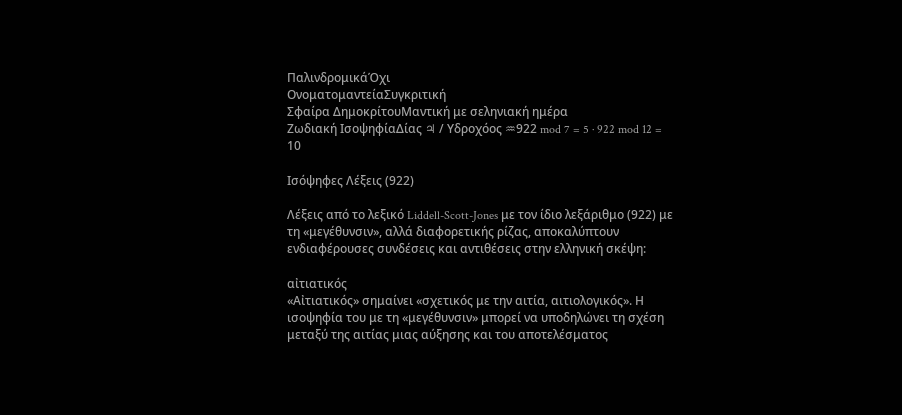ΠαλινδρομικάΌχι
ΟνοματομαντείαΣυγκριτική
Σφαίρα ΔημοκρίτουΜαντική με σεληνιακή ημέρα
Ζωδιακή ΙσοψηφίαΔίας ♃ / Υδροχόος ♒922 mod 7 = 5 · 922 mod 12 = 10

Ισόψηφες Λέξεις (922)

Λέξεις από το λεξικό Liddell-Scott-Jones με τον ίδιο λεξάριθμο (922) με τη «μεγέθυνσιν», αλλά διαφορετικής ρίζας, αποκαλύπτουν ενδιαφέρουσες συνδέσεις και αντιθέσεις στην ελληνική σκέψη:

αἰτιατικός
«Αἰτιατικός» σημαίνει «σχετικός με την αιτία, αιτιολογικός». Η ισοψηφία του με τη «μεγέθυνσιν» μπορεί να υποδηλώνει τη σχέση μεταξύ της αιτίας μιας αύξησης και του αποτελέσματος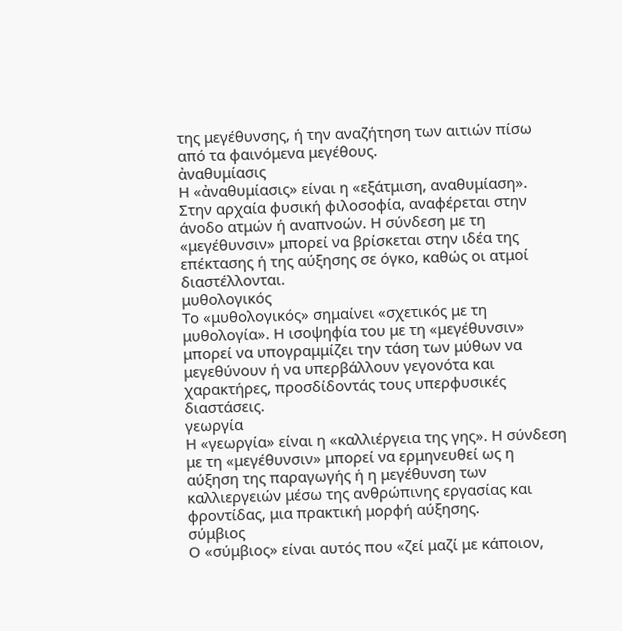της μεγέθυνσης, ή την αναζήτηση των αιτιών πίσω από τα φαινόμενα μεγέθους.
ἀναθυμίασις
Η «ἀναθυμίασις» είναι η «εξάτμιση, αναθυμίαση». Στην αρχαία φυσική φιλοσοφία, αναφέρεται στην άνοδο ατμών ή αναπνοών. Η σύνδεση με τη «μεγέθυνσιν» μπορεί να βρίσκεται στην ιδέα της επέκτασης ή της αύξησης σε όγκο, καθώς οι ατμοί διαστέλλονται.
μυθολογικός
Το «μυθολογικός» σημαίνει «σχετικός με τη μυθολογία». Η ισοψηφία του με τη «μεγέθυνσιν» μπορεί να υπογραμμίζει την τάση των μύθων να μεγεθύνουν ή να υπερβάλλουν γεγονότα και χαρακτήρες, προσδίδοντάς τους υπερφυσικές διαστάσεις.
γεωργία
Η «γεωργία» είναι η «καλλιέργεια της γης». Η σύνδεση με τη «μεγέθυνσιν» μπορεί να ερμηνευθεί ως η αύξηση της παραγωγής ή η μεγέθυνση των καλλιεργειών μέσω της ανθρώπινης εργασίας και φροντίδας, μια πρακτική μορφή αύξησης.
σύμβιος
Ο «σύμβιος» είναι αυτός που «ζεί μαζί με κάποιον,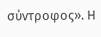σύντροφος». Η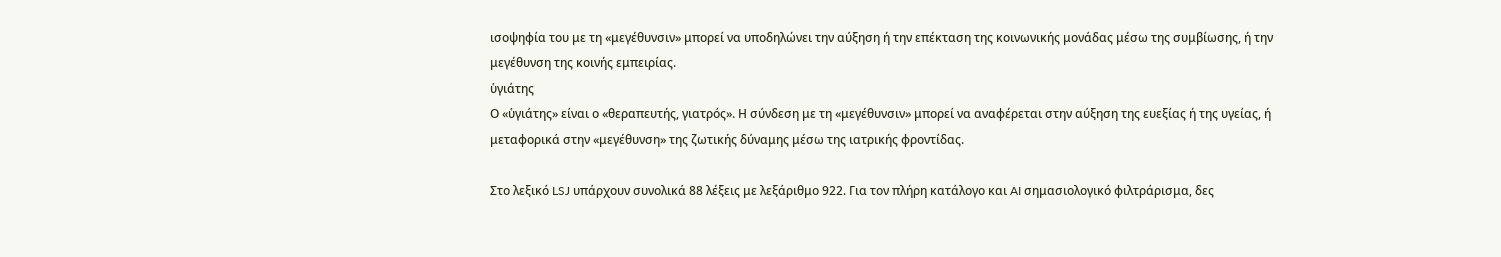ισοψηφία του με τη «μεγέθυνσιν» μπορεί να υποδηλώνει την αύξηση ή την επέκταση της κοινωνικής μονάδας μέσω της συμβίωσης, ή την μεγέθυνση της κοινής εμπειρίας.
ὑγιάτης
Ο «ὑγιάτης» είναι ο «θεραπευτής, γιατρός». Η σύνδεση με τη «μεγέθυνσιν» μπορεί να αναφέρεται στην αύξηση της ευεξίας ή της υγείας, ή μεταφορικά στην «μεγέθυνση» της ζωτικής δύναμης μέσω της ιατρικής φροντίδας.

Στο λεξικό LSJ υπάρχουν συνολικά 88 λέξεις με λεξάριθμο 922. Για τον πλήρη κατάλογο και AI σημασιολογικό φιλτράρισμα, δες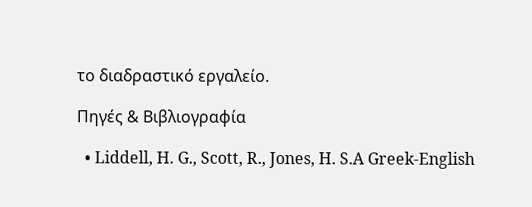το διαδραστικό εργαλείο.

Πηγές & Βιβλιογραφία

  • Liddell, H. G., Scott, R., Jones, H. S.A Greek-English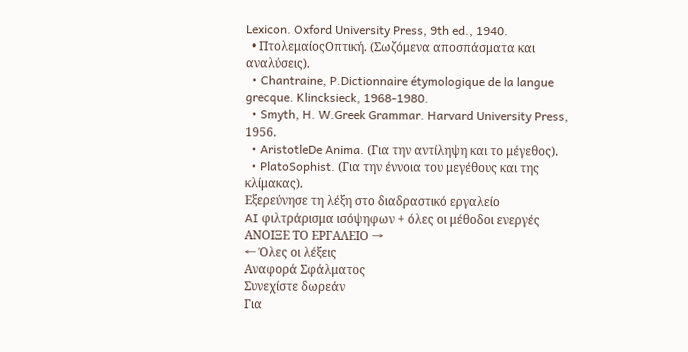Lexicon. Oxford University Press, 9th ed., 1940.
  • ΠτολεμαίοςΟπτική. (Σωζόμενα αποσπάσματα και αναλύσεις).
  • Chantraine, P.Dictionnaire étymologique de la langue grecque. Klincksieck, 1968-1980.
  • Smyth, H. W.Greek Grammar. Harvard University Press, 1956.
  • AristotleDe Anima. (Για την αντίληψη και το μέγεθος).
  • PlatoSophist. (Για την έννοια του μεγέθους και της κλίμακας).
Εξερεύνησε τη λέξη στο διαδραστικό εργαλείο
AI φιλτράρισμα ισόψηφων + όλες οι μέθοδοι ενεργές
ΑΝΟΙΞΕ ΤΟ ΕΡΓΑΛΕΙΟ →
← Όλες οι λέξεις
Αναφορά Σφάλματος
Συνεχίστε δωρεάν
Για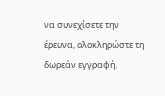να συνεχίσετε την έρευνα, ολοκληρώστε τη δωρεάν εγγραφή.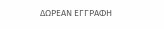ΔΩΡΕΑΝ ΕΓΓΡΑΦΗ